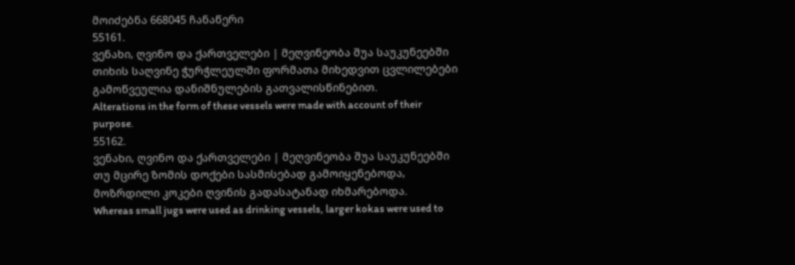მოიძებნა 668045 ჩანაწერი
55161.
ვენახი, ღვინო და ქართველები | მეღვინეობა შუა საუკუნეებში
თიხის საღვინე ჭურჭლეულში ფორმათა მიხედვით ცვლილებები გამოწვეულია დანიშნულების გათვალისწინებით.
Alterations in the form of these vessels were made with account of their purpose.
55162.
ვენახი, ღვინო და ქართველები | მეღვინეობა შუა საუკუნეებში
თუ მცირე ზომის დოქები სასმისებად გამოიყენებოდა, მოზრდილი კოკები ღვინის გადასატანად იხმარებოდა.
Whereas small jugs were used as drinking vessels, larger kokas were used to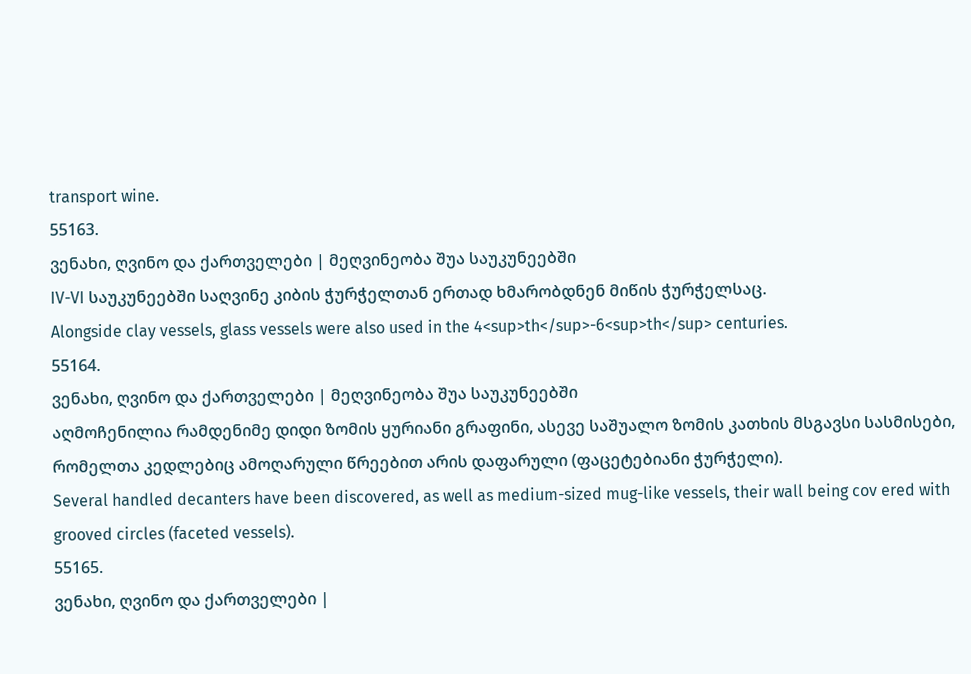transport wine.
55163.
ვენახი, ღვინო და ქართველები | მეღვინეობა შუა საუკუნეებში
IV-VI საუკუნეებში საღვინე კიბის ჭურჭელთან ერთად ხმარობდნენ მიწის ჭურჭელსაც.
Alongside clay vessels, glass vessels were also used in the 4<sup>th</sup>-6<sup>th</sup> centuries.
55164.
ვენახი, ღვინო და ქართველები | მეღვინეობა შუა საუკუნეებში
აღმოჩენილია რამდენიმე დიდი ზომის ყურიანი გრაფინი, ასევე საშუალო ზომის კათხის მსგავსი სასმისები, რომელთა კედლებიც ამოღარული წრეებით არის დაფარული (ფაცეტებიანი ჭურჭელი).
Several handled decanters have been discovered, as well as medium-sized mug-like vessels, their wall being cov ered with grooved circles (faceted vessels).
55165.
ვენახი, ღვინო და ქართველები |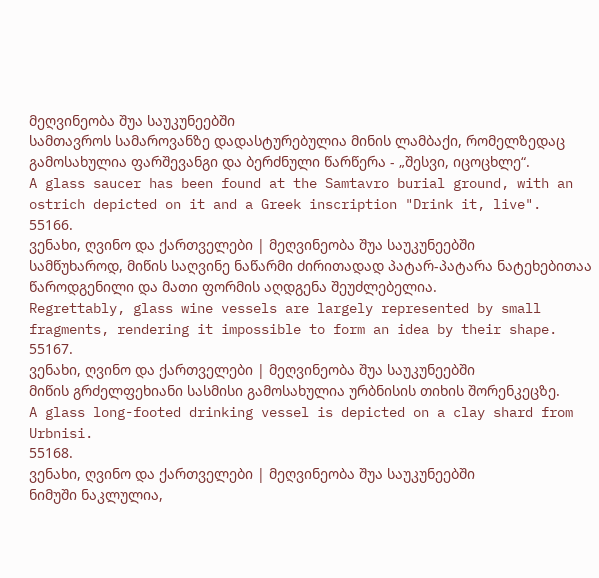მეღვინეობა შუა საუკუნეებში
სამთავროს სამაროვანზე დადასტურებულია მინის ლამბაქი, რომელზედაც გამოსახულია ფარშევანგი და ბერძნული წარწერა - „შესვი, იცოცხლე“.
A glass saucer has been found at the Samtavro burial ground, with an ostrich depicted on it and a Greek inscription "Drink it, live".
55166.
ვენახი, ღვინო და ქართველები | მეღვინეობა შუა საუკუნეებში
სამწუხაროდ, მიწის საღვინე ნაწარმი ძირითადად პატარ-პატარა ნატეხებითაა წაროდგენილი და მათი ფორმის აღდგენა შეუძლებელია.
Regrettably, glass wine vessels are largely represented by small fragments, rendering it impossible to form an idea by their shape.
55167.
ვენახი, ღვინო და ქართველები | მეღვინეობა შუა საუკუნეებში
მიწის გრძელფეხიანი სასმისი გამოსახულია ურბნისის თიხის შორენკეცზე.
A glass long-footed drinking vessel is depicted on a clay shard from Urbnisi.
55168.
ვენახი, ღვინო და ქართველები | მეღვინეობა შუა საუკუნეებში
ნიმუში ნაკლულია,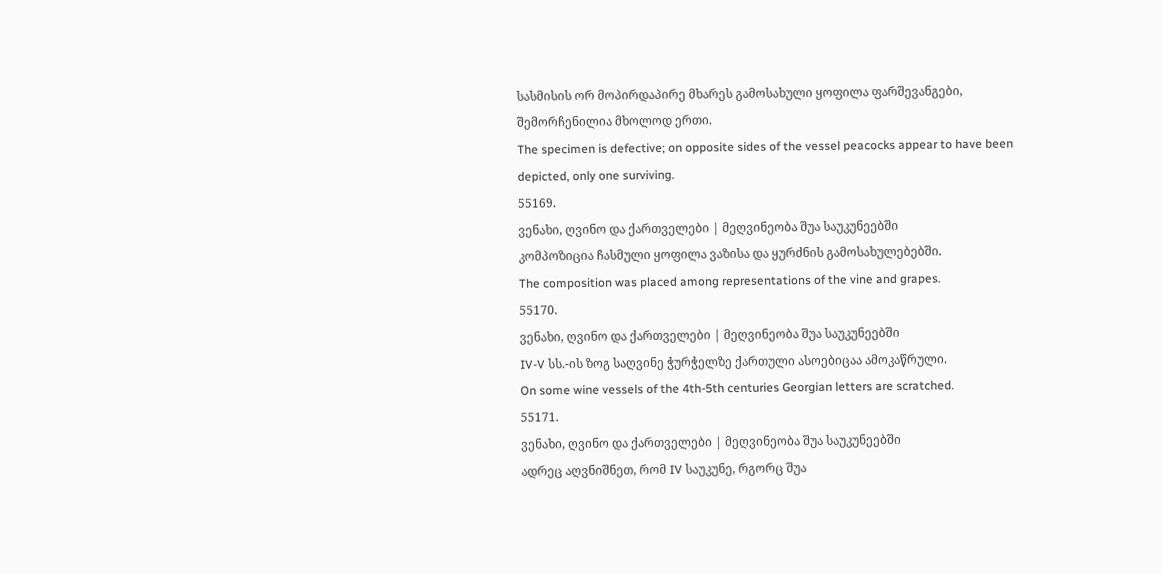სასმისის ორ მოპირდაპირე მხარეს გამოსახული ყოფილა ფარშევანგები, შემორჩენილია მხოლოდ ერთი.
The specimen is defective; on opposite sides of the vessel peacocks appear to have been depicted, only one surviving.
55169.
ვენახი, ღვინო და ქართველები | მეღვინეობა შუა საუკუნეებში
კომპოზიცია ჩასმული ყოფილა ვაზისა და ყურძნის გამოსახულებებში.
The composition was placed among representations of the vine and grapes.
55170.
ვენახი, ღვინო და ქართველები | მეღვინეობა შუა საუკუნეებში
IV-V სს.-ის ზოგ საღვინე ჭურჭელზე ქართული ასოებიცაა ამოკაწრული.
On some wine vessels of the 4th-5th centuries Georgian letters are scratched.
55171.
ვენახი, ღვინო და ქართველები | მეღვინეობა შუა საუკუნეებში
ადრეც აღვნიშნეთ, რომ IV საუკუნე, რგორც შუა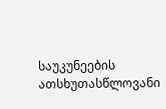საუკუნეების ათსხუთასწლოვანი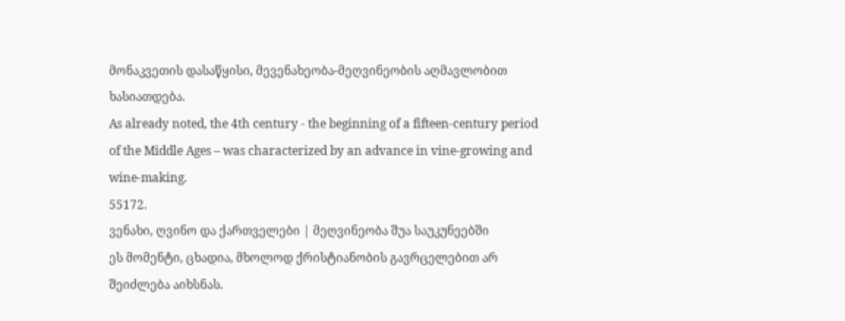მონაკვეთის დასაწყისი, მევენახეობა-მეღვინეობის აღმავლობით ხასიათდება.
As already noted, the 4th century - the beginning of a fifteen-century period of the Middle Ages – was characterized by an advance in vine-growing and wine-making.
55172.
ვენახი, ღვინო და ქართველები | მეღვინეობა შუა საუკუნეებში
ეს მომენტი, ცხადია, მხოლოდ ქრისტიანობის გავრცელებით არ შეიძლება აიხსნას.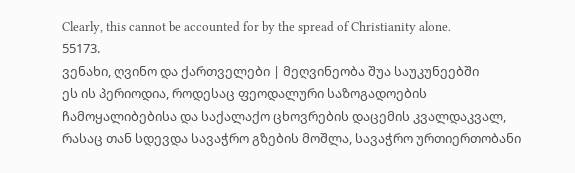Clearly, this cannot be accounted for by the spread of Christianity alone.
55173.
ვენახი, ღვინო და ქართველები | მეღვინეობა შუა საუკუნეებში
ეს ის პერიოდია, როდესაც ფეოდალური საზოგადოების ჩამოყალიბებისა და საქალაქო ცხოვრების დაცემის კვალდაკვალ, რასაც თან სდევდა სავაჭრო გზების მოშლა, სავაჭრო ურთიერთობანი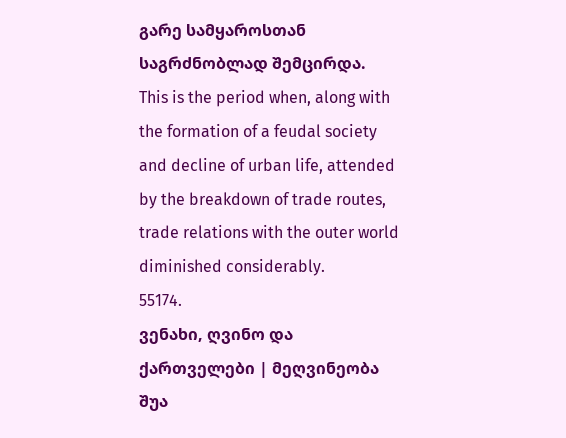გარე სამყაროსთან საგრძნობლად შემცირდა.
This is the period when, along with the formation of a feudal society and decline of urban life, attended by the breakdown of trade routes, trade relations with the outer world diminished considerably.
55174.
ვენახი, ღვინო და ქართველები | მეღვინეობა შუა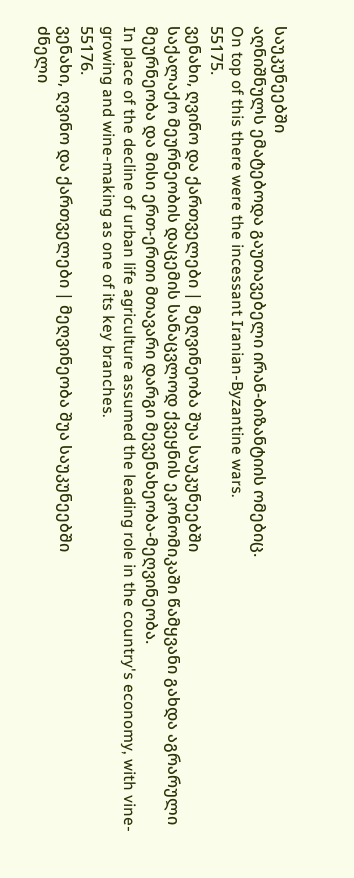საუკუნეებში
აღნიშნულს ემატებოდა გაუთავებელი ირან-ბიზანტიის ომებიც.
On top of this there were the incessant Iranian-Byzantine wars.
55175.
ვენახი, ღვინო და ქართველები | მეღვინეობა შუა საუკუნეებში
საქალაქო მეურნეობის დაცემის სანაცვლოდ ქვეყნის ეკონომიკაში წამყვანი გახდა აგრარული მეურნეობა და მისი ერთ-ერთი მთავარი დარგი მევენახეობა-მეღვინეობა.
In place of the decline of urban life agriculture assumed the leading role in the country's economy, with vine-growing and wine-making as one of its key branches.
55176.
ვენახი, ღვინო და ქართველები | მეღვინეობა შუა საუკუნეებში
ძნელი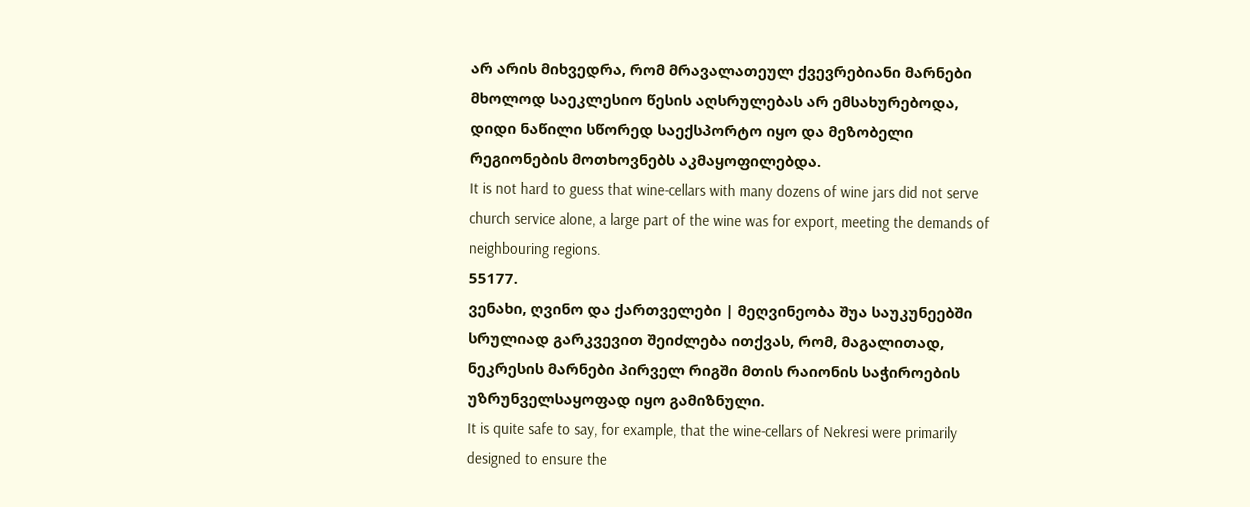არ არის მიხვედრა, რომ მრავალათეულ ქვევრებიანი მარნები მხოლოდ საეკლესიო წესის აღსრულებას არ ემსახურებოდა, დიდი ნაწილი სწორედ საექსპორტო იყო და მეზობელი რეგიონების მოთხოვნებს აკმაყოფილებდა.
It is not hard to guess that wine-cellars with many dozens of wine jars did not serve church service alone, a large part of the wine was for export, meeting the demands of neighbouring regions.
55177.
ვენახი, ღვინო და ქართველები | მეღვინეობა შუა საუკუნეებში
სრულიად გარკვევით შეიძლება ითქვას, რომ, მაგალითად, ნეკრესის მარნები პირველ რიგში მთის რაიონის საჭიროების უზრუნველსაყოფად იყო გამიზნული.
It is quite safe to say, for example, that the wine-cellars of Nekresi were primarily designed to ensure the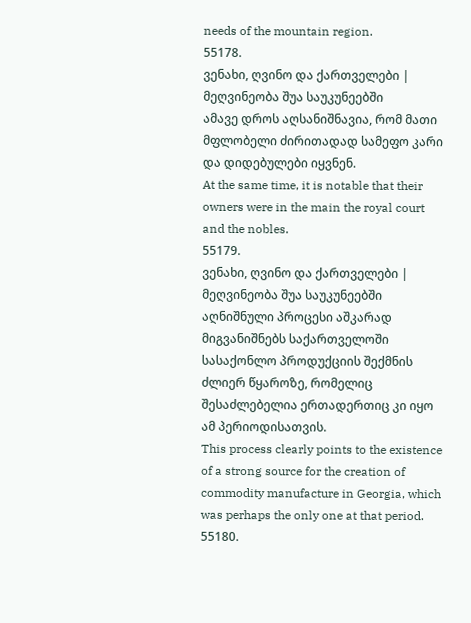needs of the mountain region.
55178.
ვენახი, ღვინო და ქართველები | მეღვინეობა შუა საუკუნეებში
ამავე დროს აღსანიშნავია, რომ მათი მფლობელი ძირითადად სამეფო კარი და დიდებულები იყვნენ.
At the same time, it is notable that their owners were in the main the royal court and the nobles.
55179.
ვენახი, ღვინო და ქართველები | მეღვინეობა შუა საუკუნეებში
აღნიშნული პროცესი აშკარად მიგვანიშნებს საქართველოში სასაქონლო პროდუქციის შექმნის ძლიერ წყაროზე, რომელიც შესაძლებელია ერთადერთიც კი იყო ამ პერიოდისათვის.
This process clearly points to the existence of a strong source for the creation of commodity manufacture in Georgia, which was perhaps the only one at that period.
55180.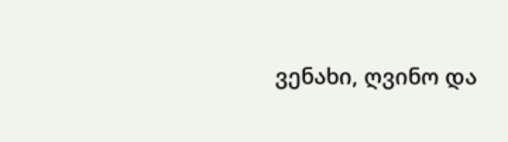ვენახი, ღვინო და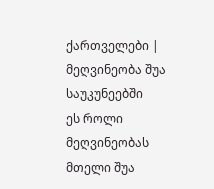ქართველები | მეღვინეობა შუა საუკუნეებში
ეს როლი მეღვინეობას მთელი შუა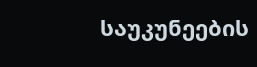საუკუნეების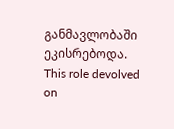განმავლობაში ეკისრებოდა.
This role devolved on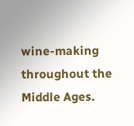wine-making throughout the Middle Ages.